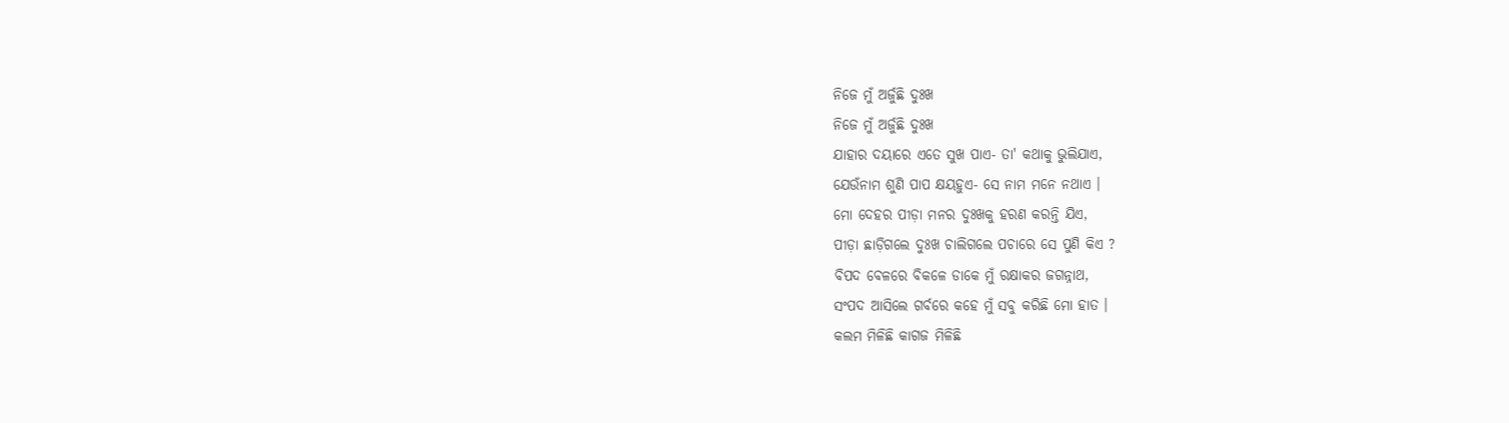ନିଜେ ମୁଁ ଅର୍ଜୁଛି ଦୁଃଖ
ନିଜେ ମୁଁ ଅର୍ଜୁଛି ଦୁଃଖ
ଯାହାର ଦୟାରେ ଏତେ ସୁଖ ପାଏ- ତା' କଥାକୁ ଭୁଲିଯାଏ,
ଯେଉଁନାମ ଶୁଣି ପାପ କ୍ଷୟହୁଏ- ସେ ନାମ ମନେ ନଥାଏ ।
ମୋ ଦେହର ପୀଡ଼ା ମନର ଦୁଃଖକୁ ହରଣ କରନ୍ତି ଯିଏ,
ପୀଡ଼ା ଛାଡ଼ିଗଲେ ଦୁଃଖ ଚାଲିଗଲେ ପଚାରେ ସେ ପୁଣି କିଏ ?
ବିପଦ ବେଳରେ ବିକଳେ ଡାକେ ମୁଁ ରକ୍ଷାକର ଜଗନ୍ନାଥ,
ସଂପଦ ଆସିଲେ ଗର୍ବରେ କହେ ମୁଁ ସବୁ କରିଛି ମୋ ହାତ ।
କଲମ ମିଳିଛି କାଗଜ ମିଳିଛି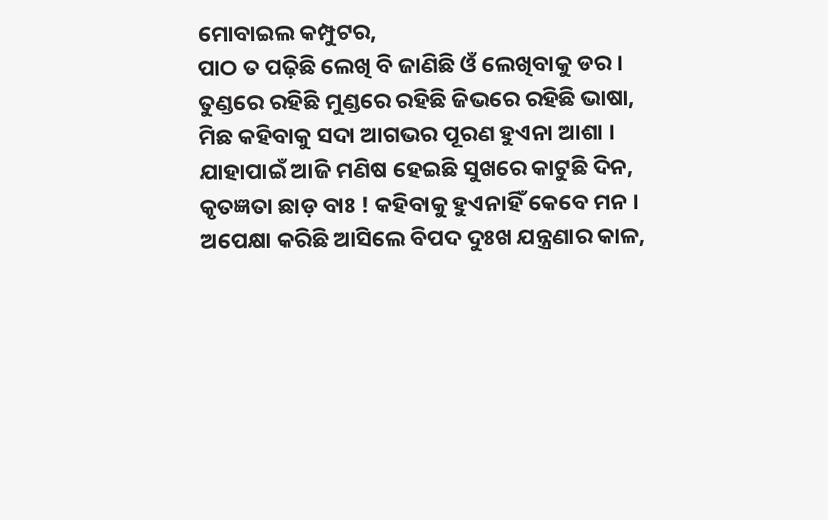ମୋବାଇଲ କମ୍ପୁଟର,
ପାଠ ତ ପଢ଼ିଛି ଲେଖି ବି ଜାଣିଛି ଓଁ ଲେଖିବାକୁ ଡର ।
ତୁଣ୍ଡରେ ରହିଛି ମୁଣ୍ଡରେ ରହିଛି ଜିଭରେ ରହିଛି ଭାଷା,
ମିଛ କହିବାକୁ ସଦା ଆଗଭର ପୂରଣ ହୁଏନା ଆଶା ।
ଯାହାପାଇଁ ଆଜି ମଣିଷ ହେଇଛି ସୁଖରେ କାଟୁଛି ଦିନ,
କୃତଜ୍ଞତା ଛାଡ଼ ବାଃ ! କହିବାକୁ ହୁଏନାହିଁ କେବେ ମନ ।
ଅପେକ୍ଷା କରିଛି ଆସିଲେ ବିପଦ ଦୁଃଖ ଯନ୍ତ୍ରଣାର କାଳ,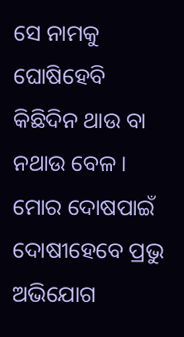ସେ ନାମକୁ ଘୋଷିହେବି କିଛିଦିନ ଥାଉ ବା ନଥାଉ ବେଳ ।
ମୋର ଦୋଷପାଇଁ ଦୋଷୀହେବେ ପ୍ରଭୁ ଅଭିଯୋଗ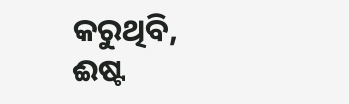କରୁଥିବି,
ଈଷ୍ଟ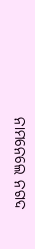ନାମନେଲେ ନଗଦ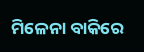ମିଳେନା ବାକିରେ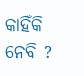କାହିଁକି ନେବି ?